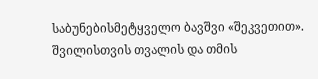საბუნებისმეტყველო ბავშვი «შეკვეთით». შვილისთვის თვალის და თმის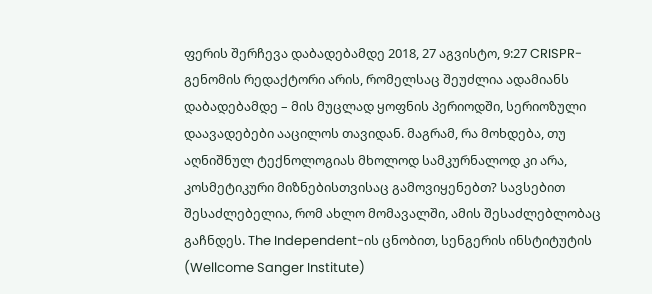ფერის შერჩევა დაბადებამდე 2018, 27 აგვისტო, 9:27 CRISPR-გენომის რედაქტორი არის, რომელსაც შეუძლია ადამიანს დაბადებამდე – მის მუცლად ყოფნის პერიოდში, სერიოზული დაავადებები ააცილოს თავიდან. მაგრამ, რა მოხდება, თუ აღნიშნულ ტექნოლოგიას მხოლოდ სამკურნალოდ კი არა, კოსმეტიკური მიზნებისთვისაც გამოვიყენებთ? სავსებით შესაძლებელია, რომ ახლო მომავალში, ამის შესაძლებლობაც გაჩნდეს. The Independent-ის ცნობით, სენგერის ინსტიტუტის (Wellcome Sanger Institute)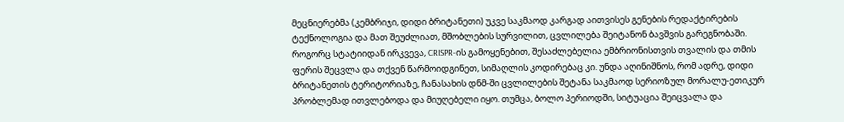მეცნიერებმა (კემბრიჯი, დიდი ბრიტანეთი) უკვე საკმაოდ კარგად აითვისეს გენების რედაქტირების ტექნოლოგია და მათ შეუძლიათ, მშობლების სურვილით, ცვლილება შეიტანონ ბავშვის გარეგნობაში. როგორც სტატიიდან ირკვევა, CRISPR-ის გამოყენებით, შესაძლებელია ემბრიონისთვის თვალის და თმის ფერის შეცვლა და თქვენ წარმოიდგინეთ, სიმაღლის კოდირებაც კი. უნდა აღინიშნოს, რომ ადრე, დიდი ბრიტანეთის ტერიტორიაზე, ჩანასახის დნმ-ში ცვლილების შეტანა საკმაოდ სერიოზულ მორალუ-ეთიკურ პრობლემად ითვლებოდა და მიუღებელი იყო. თუმცა, ბოლო პერიოდში, სიტუაცია შეიცვალა და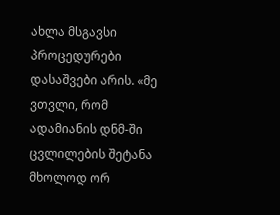ახლა მსგავსი პროცედურები დასაშვები არის. «მე ვთვლი, რომ ადამიანის დნმ-ში ცვლილების შეტანა მხოლოდ ორ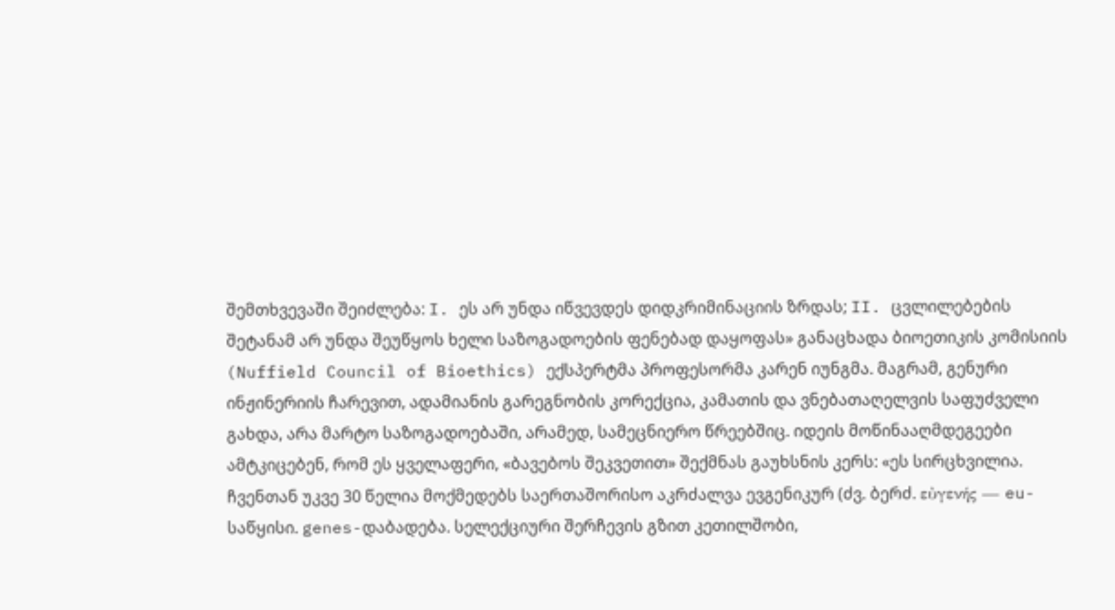შემთხვევაში შეიძლება: I. ეს არ უნდა იწვევდეს დიდკრიმინაციის ზრდას; II. ცვლილებების შეტანამ არ უნდა შეუწყოს ხელი საზოგადოების ფენებად დაყოფას» განაცხადა ბიოეთიკის კომისიის (Nuffield Council of Bioethics) ექსპერტმა პროფესორმა კარენ იუნგმა. მაგრამ, გენური ინჟინერიის ჩარევით, ადამიანის გარეგნობის კორექცია, კამათის და ვნებათაღელვის საფუძველი გახდა, არა მარტო საზოგადოებაში, არამედ, სამეცნიერო წრეებშიც. იდეის მოწინააღმდეგეები ამტკიცებენ, რომ ეს ყველაფერი, «ბავებოს შეკვეთით» შექმნას გაუხსნის კერს: «ეს სირცხვილია. ჩვენთან უკვე 30 წელია მოქმედებს საერთაშორისო აკრძალვა ევგენიკურ (ძვ. ბერძ. εὐγενής — eu-საწყისი. genes-დაბადება. სელექციური შერჩევის გზით კეთილშობი,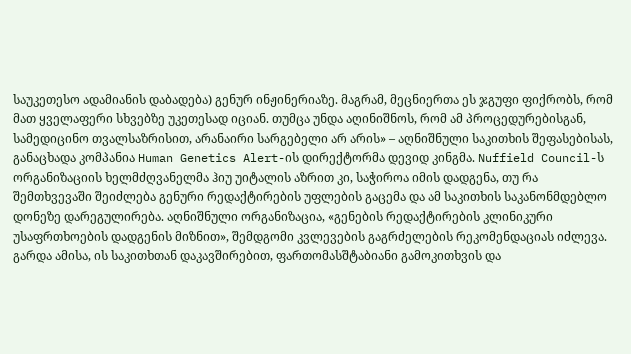საუკეთესო ადამიანის დაბადება) გენურ ინჟინერიაზე. მაგრამ, მეცნიერთა ეს ჯგუფი ფიქრობს, რომ მათ ყველაფერი სხვებზე უკეთესად იციან. თუმცა უნდა აღინიშნოს, რომ ამ პროცედურებისგან, სამედიცინო თვალსაზრისით, არანაირი სარგებელი არ არის» – აღნიშნული საკითხის შეფასებისას, განაცხადა კომპანია Human Genetics Alert-ის დირექტორმა დევიდ კინგმა. Nuffield Council-ს ორგანიზაციის ხელმძღვანელმა ჰიუ უიტალის აზრით კი, საჭიროა იმის დადგენა, თუ რა შემთხვევაში შეიძლება გენური რედაქტირების უფლების გაცემა და ამ საკითხის საკანონმდებლო დონეზე დარეგულირება. აღნიშნული ორგანიზაცია, «გენების რედაქტირების კლინიკური უსაფრთხოების დადგენის მიზნით», შემდგომი კვლევების გაგრძელების რეკომენდაციას იძლევა. გარდა ამისა, ის საკითხთან დაკავშირებით, ფართომასშტაბიანი გამოკითხვის და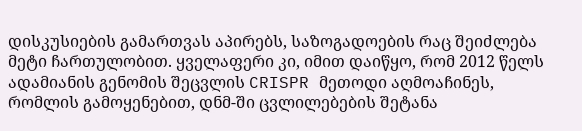დისკუსიების გამართვას აპირებს, საზოგადოების რაც შეიძლება მეტი ჩართულობით. ყველაფერი კი, იმით დაიწყო, რომ 2012 წელს ადამიანის გენომის შეცვლის CRISPR მეთოდი აღმოაჩინეს, რომლის გამოყენებით, დნმ-ში ცვლილებების შეტანა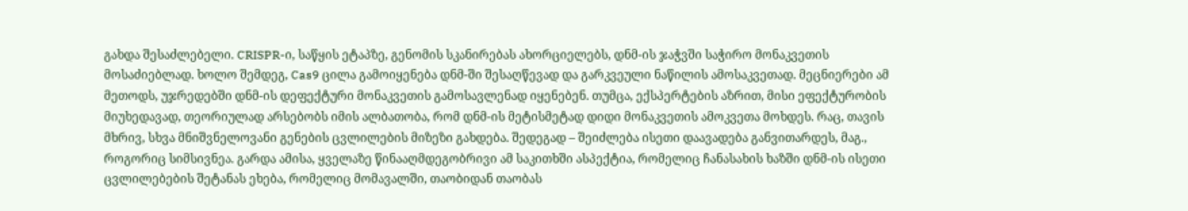გახდა შესაძლებელი. CRISPR-ი, საწყის ეტაპზე, გენომის სკანირებას ახორციელებს, დნმ-ის ჯაჭვში საჭირო მონაკვეთის მოსაძიებლად. ხოლო შემდეგ, Cas9 ცილა გამოიყენება დნმ-ში შესაღწევად და გარკვეული ნაწილის ამოსაკვეთად. მეცნიერები ამ მეთოდს, უჯრედებში დნმ-ის დეფექტური მონაკვეთის გამოსავლენად იყენებენ. თუმცა, ექსპერტების აზრით, მისი ეფექტურობის მიუხედავად, თეორიულად არსებობს იმის ალბათობა, რომ დნმ-ის მეტისმეტად დიდი მონაკვეთის ამოკვეთა მოხდეს. რაც, თავის მხრივ, სხვა მნიშვნელოვანი გენების ცვლილების მიზეზი გახდება. შედეგად – შეიძლება ისეთი დაავადება განვითარდეს, მაგ., როგორიც სიმსივნეა. გარდა ამისა, ყველაზე წინააღმდეგობრივი ამ საკითხში ასპექტია, რომელიც ჩანასახის ხაზში დნმ-ის ისეთი ცვლილებების შეტანას ეხება, რომელიც მომავალში, თაობიდან თაობას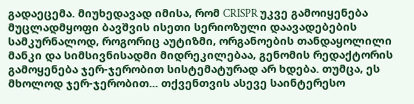გადაეცემა. მიუხედავად იმისა, რომ CRISPR უკვე გამოიყენება მუცლადმყოფი ბავშვის ისეთი სერიოზული დაავადებების სამკურნალოდ, როგორიც აუტიზმი, ორგანოების თანდაყოლილი მანკი და სიმსივნისადმი მიდრეკილებაა, გენომის რედაქტორის გამოყენება ჯერ-ჯერობით სისტემატურად არ ხდება. თუმცა, ეს მხოლოდ ჯერ-ჯერობით... თქვენთვის ასევე საინტერესო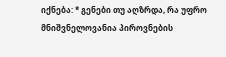იქნება: * გენები თუ აღზრდა, რა უფრო მნიშვნელოვანია პიროვნების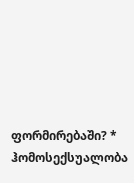ფორმირებაში? * ჰომოსექსუალობა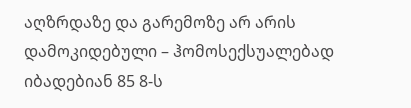აღზრდაზე და გარემოზე არ არის დამოკიდებული – ჰომოსექსუალებად იბადებიან 85 8-ს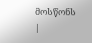მოსწონს
|